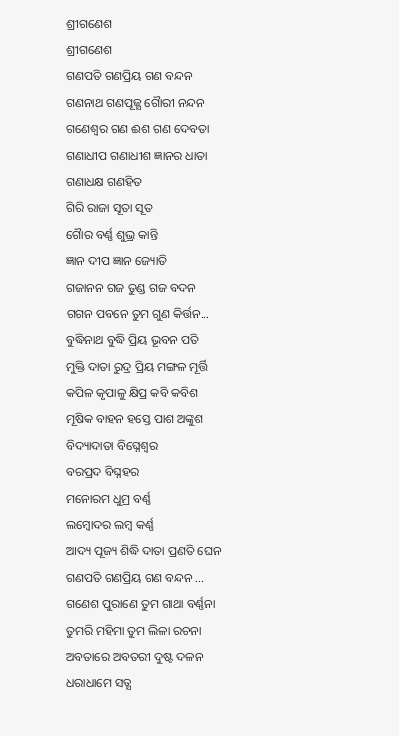ଶ୍ରୀଗଣେଶ
ଶ୍ରୀଗଣେଶ
ଗଣପତି ଗଣପ୍ରିୟ ଗଣ ବନ୍ଦନ
ଗଣନାଥ ଗଣପୂଜ୍ଯ ଗୈାରୀ ନନ୍ଦନ
ଗଣେଶ୍ୱର ଗଣ ଈଶ ଗଣ ଦେବତା
ଗଣାଧୀପ ଗଣାଧୀଶ ଜ୍ଞାନର ଧାତା
ଗଣାଧକ୍ଷ ଗଣହିତ
ଗିରି ରାଜା ସୂତା ସୂତ
ଗୈାର ବର୍ଣ୍ଣ ଶୁଭ୍ର କାନ୍ତି
ଜ୍ଞାନ ଦୀପ ଜ୍ଞାନ ଜ୍ୟୋତି
ଗଜାନନ ଗଜ ତୁଣ୍ଡ ଗଜ ବଦନ
ଗଗନ ପବନେ ତୁମ ଗୁଣ କିର୍ତ୍ତନ...
ବୁଦ୍ଧିନାଥ ବୁଦ୍ଧି ପ୍ରିୟ ଭୂବନ ପତି
ମୁକ୍ତି ଦାତା ରୁଦ୍ର ପ୍ରିୟ ମଙ୍ଗଳ ମୂର୍ତ୍ତି
କପିଳ କୃପାଳୁ କ୍ଷିପ୍ର କବି କବିଶ
ମୂଷିକ ବାହନ ହସ୍ତେ ପାଶ ଅଙ୍କୁଶ
ବିଦ୍ୟାଦାତା ବିଘ୍ନେଶ୍ୱର
ବରପ୍ରଦ ବିଘ୍ନହର
ମନୋରମ ଧୁମ୍ର ବର୍ଣ୍ଣ
ଲମ୍ବୋଦର ଲମ୍ବ କର୍ଣ୍ଣ
ଆଦ୍ୟ ପୂଜ୍ୟ ଶିଦ୍ଧି ଦାତା ପ୍ରଣତି ଘେନ
ଗଣପତି ଗଣପ୍ରିୟ ଗଣ ବନ୍ଦନ ...
ଗଣେଶ ପୁରାଣେ ତୁମ ଗାଥା ବର୍ଣ୍ଣନା
ତୁମରି ମହିମା ତୁମ ଲିଳା ରଚନା
ଅବତାରେ ଅବତରୀ ଦୁଷ୍ଟ ଦଳନ
ଧରାଧାମେ ସତ୍ଯ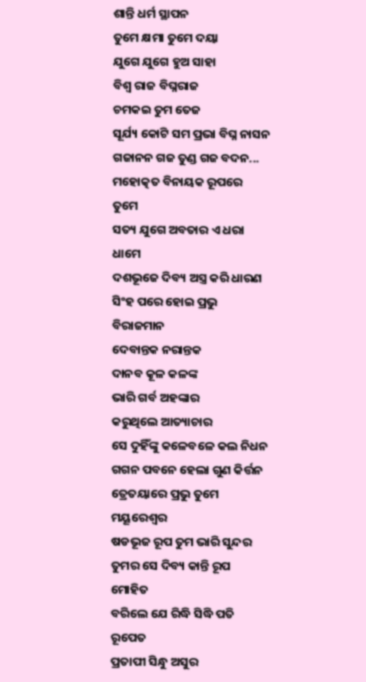ଶାନ୍ତି ଧର୍ମ ସ୍ଥାପନ
ତୁମେ କ୍ଷମା ତୁମେ ଦୟା
ଯୁଗେ ଯୁଗେ ହୁଅ ସାହା
ବିଶ୍ଵ ରାଜ ବିଘ୍ନରାଜ
ଚମକଇ ତୁମ ତେଜ
ସୂର୍ଯ୍ୟ କୋଟି ସମ ପ୍ରଭା ବିଘ୍ନ ନାସନ
ଗଜାନନ ଗଜ ତୁଣ୍ଡ ଗଜ ବଦନ...
ମହୋତ୍କତ ବିନାୟକ ରୂପରେ ତୁମେ
ସତ୍ୟ ଯୁଗେ ଅବତାର ଏ ଧରା ଧାମେ
ଦଶଭୂଜେ ଦିବ୍ୟ ଅସ୍ତ୍ର କରି ଧାରଣ
ସିଂହ ପରେ ହୋଇ ପ୍ରଭୁ ବିରାଜମାନ
ଦେବାନ୍ତକ ନରାନ୍ତକ
ଦାନବ କୂଳ କଳଙ୍କ
ଭାରି ଗର୍ବ ଅହଙ୍କାର
କରୁଥିଲେ ଆତ୍ୟାଚାର
ସେ ଦୁହିଁଙ୍କୁ କଳେବଳେ କଲ ନିଧନ
ଗଗନ ପବନେ ହେଲା ଗୁଣ କିର୍ତ୍ତନ
ତ୍ରେତୟାରେ ପ୍ରଭୁ ତୁମେ ମୟୂରେଶ୍ବର
ଷଡଭୂଜ ରୂପ ତୁମ ଭାରି ସୁନ୍ଦର
ତୁମର ସେ ଦିବ୍ୟ କାନ୍ତି ରୂପ ମୋହିତ
ବରିଲେ ଯେ ରିଦ୍ଧି ସିଦ୍ଧି ପତି ରୂପେତ
ପ୍ରତାପୀ ସିନ୍ଧୁ ଅସୁର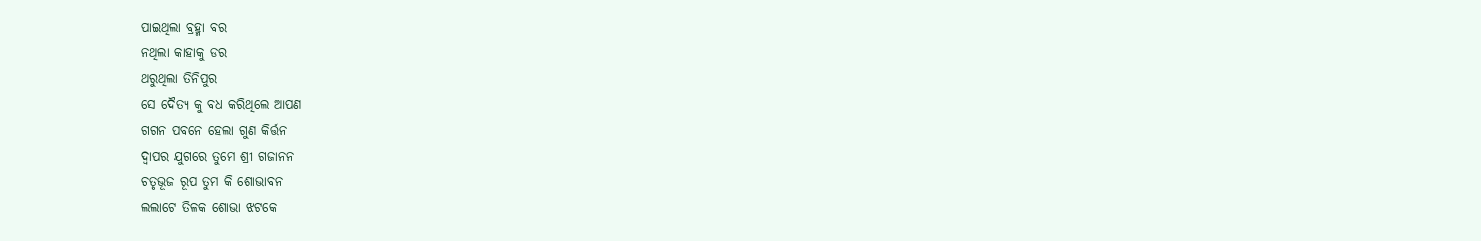ପାଇଥିଲା ବ୍ରହ୍ମା ବର
ନଥିଲା କାହାକୁ ଡର
ଥରୁଥିଲା ତିନିପୁର
ସେ ଦୈତ୍ୟ କୁ ବଧ କରିଥିଲେ ଆପଣ
ଗଗନ ପବନେ ହେଲା ଗୁଣ କିର୍ତ୍ତନ
ଦ୍ବାପର ଯୁଗରେ ତୁମେ ଶ୍ରୀ ଗଜାନନ
ଚତୃଭୂଜ ରୂପ ତୁମ କି ଶୋଭାବନ
ଲଲାଟେ ତିଳକ ଶୋଭା ଝଟକେ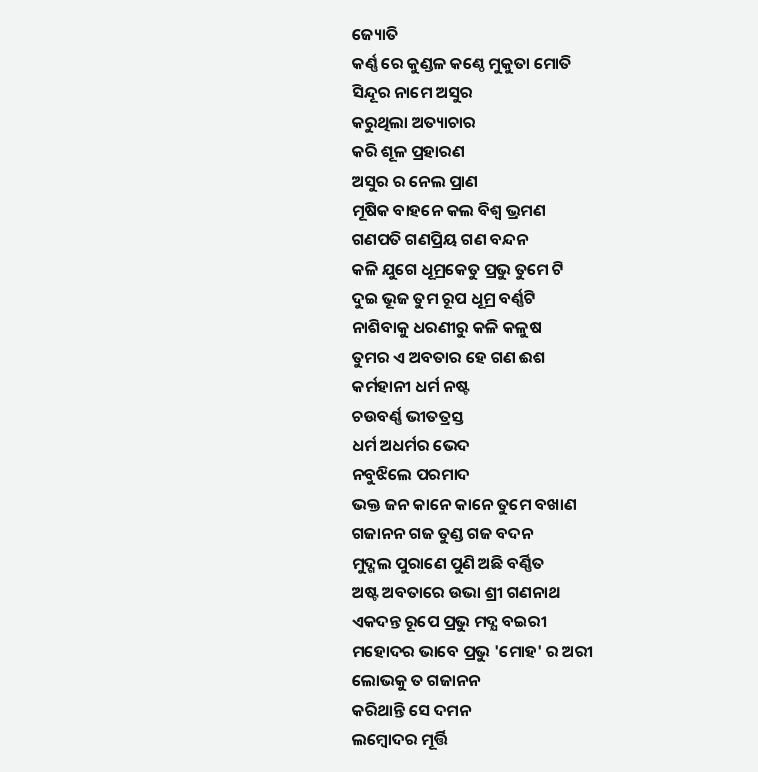ଜ୍ୟୋତି
କର୍ଣ୍ଣ ରେ କୁଣ୍ଡଳ କଣ୍ଠେ ମୁକୁତା ମୋତି
ସିନ୍ଦୂର ନାମେ ଅସୁର
କରୁଥିଲା ଅତ୍ୟାଚାର
କରି ଶୂଳ ପ୍ରହାରଣ
ଅସୁର ର ନେଲ ପ୍ରାଣ
ମୂଷିକ ବାହନେ କଲ ବିଶ୍ବ ଭ୍ରମଣ
ଗଣପତି ଗଣପ୍ରିୟ ଗଣ ବନ୍ଦନ
କଳି ଯୁଗେ ଧୂମ୍ରକେତୁ ପ୍ରଭୁ ତୁମେ ଟି
ଦୁଇ ଭୂଜ ତୁମ ରୂପ ଧୂମ୍ର ବର୍ଣ୍ଣଟି
ନାଶିବାକୁ ଧରଣୀରୁ କଳି କଳୁଷ
ତୁମର ଏ ଅବତାର ହେ ଗଣ ଈଶ
କର୍ମହାନୀ ଧର୍ମ ନଷ୍ଟ
ଚଉବର୍ଣ୍ଣ ଭୀତତ୍ରସ୍ତ
ଧର୍ମ ଅଧର୍ମର ଭେଦ
ନବୁଝିଲେ ପରମାଦ
ଭକ୍ତ ଜନ କାନେ କାନେ ତୁମେ ବଖାଣ
ଗଜାନନ ଗଜ ତୁଣ୍ଡ ଗଜ ବଦନ
ମୁଦ୍ଗଲ ପୁରାଣେ ପୁଣି ଅଛି ବର୍ଣ୍ଣିତ
ଅଷ୍ଟ ଅବତାରେ ଉଭା ଶ୍ରୀ ଗଣନାଥ
ଏକଦନ୍ତ ରୂପେ ପ୍ରଭୁ ମଦ୍ଯ ବଇରୀ
ମହୋଦର ଭାବେ ପ୍ରଭୁ 'ମୋହ' ର ଅରୀ
ଲୋଭକୁ ତ ଗଜାନନ
କରିଥାନ୍ତି ସେ ଦମନ
ଲମ୍ବୋଦର ମୂର୍ତ୍ତି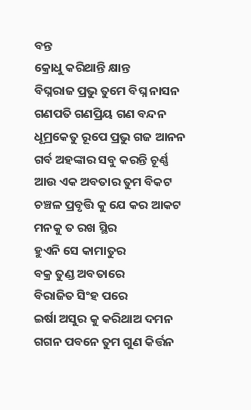ବନ୍ତ
କ୍ରୋଧୁ କରିଥାନ୍ତି କ୍ଷାନ୍ତ
ବିଘ୍ନରାଜ ପ୍ରଭୁ ତୁମେ ବିଘ୍ନ ନାସନ
ଗଣପତି ଗଣପ୍ରିୟ ଗଣ ବନ୍ଦନ
ଧୂମ୍ରକେତୁ ରୂପେ ପ୍ରଭୁ ଗଜ ଆନନ
ଗର୍ବ ଅହଙ୍କାର ସବୁ କରନ୍ତି ଚୂର୍ଣ୍ଣ
ଆଉ ଏକ ଅବତାର ତୁମ ବିକଟ
ଚଞ୍ଚଳ ପ୍ରବୃତ୍ତି କୁ ଯେ କର ଆକଟ
ମନକୁ ତ ରଖ ସ୍ଥିର
ହୁଏନି ସେ କାମାତୁର
ବକ୍ର ତୁଣ୍ଡ ଅବତାରେ
ବିରାଜିତ ସିଂହ ପରେ
ଇର୍ଷା ଅସୁର କୁ କରିଥାଅ ଦମନ
ଗଗନ ପବନେ ତୁମ ଗୁଣ କିର୍ତ୍ତନ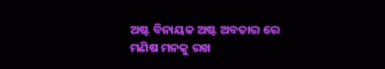ଅଷ୍ଟ ବିନାୟକ ଅଷ୍ଟ ଅବତାର ରେ
ମଣିଷ ମନକୁ ରଖ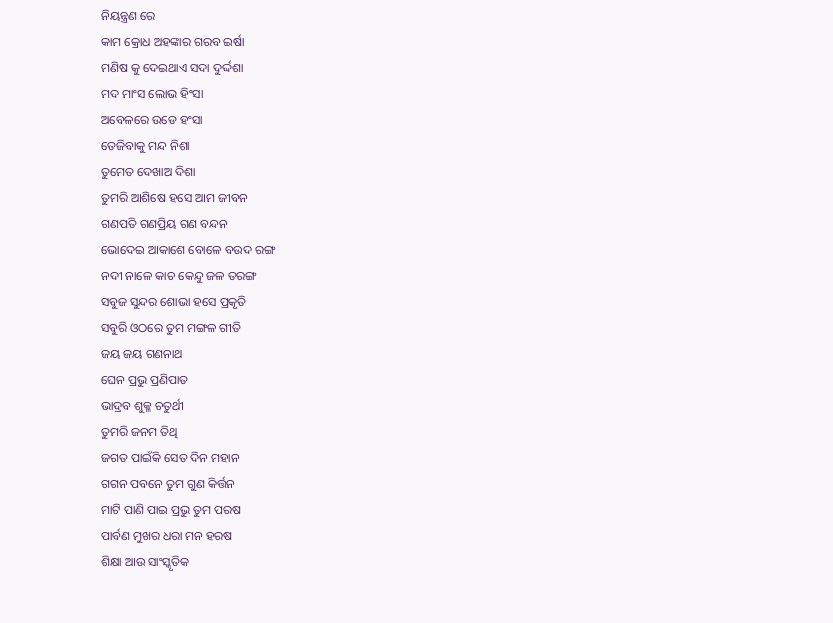ନିୟନ୍ତ୍ରଣ ରେ
କାମ କ୍ରୋଧ ଅହଙ୍କାର ଗରବ ଇର୍ଷା
ମଣିଷ କୁ ଦେଇଥାଏ ସଦା ଦୁର୍ଦ୍ଦଶା
ମଦ ମାଂସ ଲୋଭ ହିଂସା
ଅବେଳରେ ଉଡେ ହଂସା
ତେଜିବାକୁ ମନ୍ଦ ନିଶା
ତୁମେତ ଦେଖାଅ ଦିଶା
ତୁମରି ଆଶିଷେ ହସେ ଆମ ଜୀବନ
ଗଣପତି ଗଣପ୍ରିୟ ଗଣ ବନ୍ଦନ
ଭୋଦେଇ ଆକାଶେ ବୋଳେ ବଉଦ ରଙ୍ଗ
ନଦୀ ନାଳେ କାଚ କେନ୍ଦୁ ଜଳ ତରଙ୍ଗ
ସବୁଜ ସୁନ୍ଦର ଶୋଭା ହସେ ପ୍ରକୃତି
ସବୁରି ଓଠରେ ତୁମ ମଙ୍ଗଳ ଗୀତି
ଜୟ ଜୟ ଗଣନାଥ
ଘେନ ପ୍ରଭୁ ପ୍ରଣିପାତ
ଭାଦ୍ରବ ଶୁକ୍ଳ ଚତୁର୍ଥୀ
ତୁମରି ଜନମ ତିଥି
ଜଗତ ପାଇଁକି ସେତ ଦିନ ମହାନ
ଗଗନ ପବନେ ତୁମ ଗୁଣ କିର୍ତ୍ତନ
ମାଟି ପାଣି ପାଇ ପ୍ରଭୁ ତୁମ ପରଷ
ପାର୍ବଣ ମୁଖର ଧରା ମନ ହରଷ
ଶିକ୍ଷା ଆଉ ସାଂସ୍କୃତିକ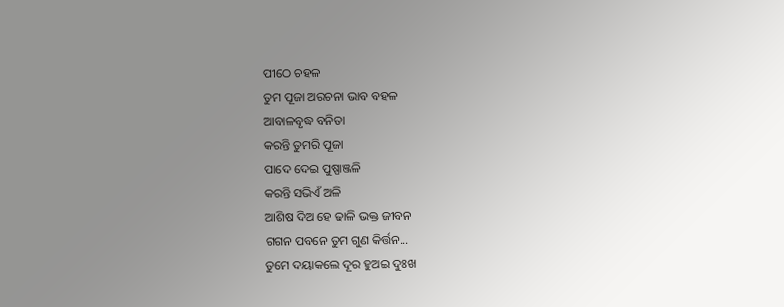ପୀଠେ ଚହଳ
ତୁମ ପୂଜା ଅରଚନା ଭାବ ବହଳ
ଆବାଳବୃଦ୍ଧ ବନିତା
କରନ୍ତି ତୁମରି ପୂଜା
ପାଦେ ଦେଇ ପୁଷ୍ପାଞ୍ଜଳି
କରନ୍ତି ସଭିଏଁ ଅଳି
ଆଶିଷ ଦିଅ ହେ ଢାଳି ଭକ୍ତ ଜୀବନ
ଗଗନ ପବନେ ତୁମ ଗୁଣ କିର୍ତ୍ତନ...
ତୁମେ ଦୟାକଲେ ଦୂର ହୁଅଇ ଦୁଃଖ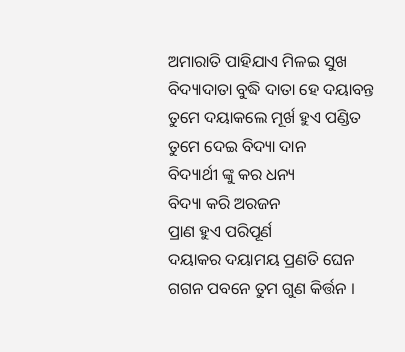ଅମାରାତି ପାହିଯାଏ ମିଳଇ ସୁଖ
ବିଦ୍ୟାଦାତା ବୁଦ୍ଧି ଦାତା ହେ ଦୟାବନ୍ତ
ତୁମେ ଦୟାକଲେ ମୂର୍ଖ ହୁଏ ପଣ୍ଡିତ
ତୁମେ ଦେଇ ବିଦ୍ୟା ଦାନ
ବିଦ୍ୟାର୍ଥୀ ଙ୍କୁ କର ଧନ୍ୟ
ବିଦ୍ୟା କରି ଅରଜନ
ପ୍ରାଣ ହୁଏ ପରିପୂର୍ଣ
ଦୟାକର ଦୟାମୟ ପ୍ରଣତି ଘେନ
ଗଗନ ପବନେ ତୁମ ଗୁଣ କିର୍ତ୍ତନ ।